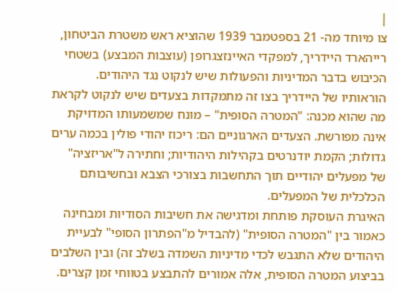|
צו מיוחד מה- 21 בספטמבר 1939 שהוציא ראש משטרת הביטחון, רייהארד היידריך, למפקדי האיינזצגרופן (עוצבות המבצע) בשטחי הכיבוש בדבר המדיניות והפעולות שיש לנקוט נגד היהודים. הוראותיו של היידריך בצו זה מתמקדות בצעדים שיש לנקוט לקראת מה שהוא מכנה: "המטרה הסופית" – מונח שמשמעותו המדויקת אינה מפורשת. הצעדים הארגוניים הם: ריכוז יהודי פולין בכמה ערים גדולות; הקמת יודנרטים בקהילות היהודיות; וחתירה ל"אריזציה" של מפעלים יהודיים תוך התחשבות בצורכי הצבא ובחשיבותם הכלכלית של המפעלים.
האיגרת העוסקת פותחת ומדגישה את חשיבות הסודיות ומבחינה כאמור בין "המטרה הסופית" (להבדיל מ"הפתרון הסופי" לבעיית היהודים שלא התגבש לכדי מדיניות השמדה בשלב זה) ובין השלבים בביצוע המטרה הסופית, אלה אמורים להתבצע בטווחי זמן קצרים.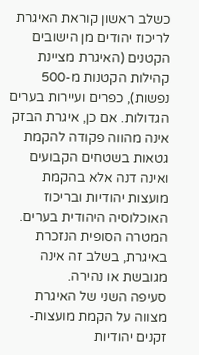כשלב ראשון קוראת האיגרת לריכוז יהודים מן הישובים הקטנים (האיגרת מציינת קהילות הקטנות מ-500 נפשות), כפרים ועיירות בערים הגדולות. אם כן, איגרת הבזק אינה מהווה פקודה להקמת גטאות בשטחים הקבועים ואינה דנה אלא בהקמת מועצות יהודיות ובריכוז האוכלוסיה היהודית בערים. המטרה הסופית הנזכרת באיגרת, בשלב זה אינה מגובשת או נהירה.
סעיפה השני של האיגרת מצווה על הקמת מועצות-זקנים יהודיות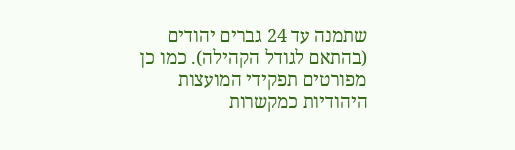שתמנה עד 24 גברים יהודים (בהתאם לגודל הקהילה). כמו כן מפורטים תפקידי המועצות היהודיות כמקשרות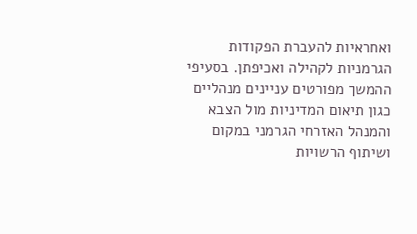ואחראיות להעברת הפקודות הגרמניות לקהילה ואכיפתן. בסעיפי ההמשך מפורטים עניינים מנהליים כגון תיאום המדיניות מול הצבא והמנהל האזרחי הגרמני במקום ושיתוף הרשויות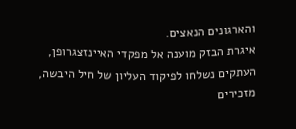והארגונים הנאצים.
איגרת הבזק מוענה אל מפקדי האיינזצגרופן, העתקים נשלחו לפיקוד העליון של חיל היבשה, מזכירים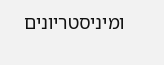ומיניסטריונים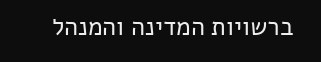ברשויות המדינה והמנהל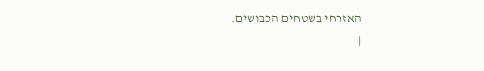האזרחי בשטחים הכבושים.
|